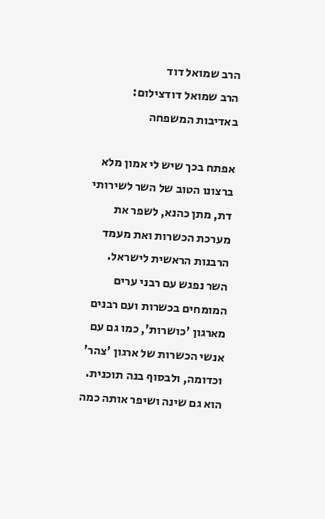הרב שמואל דוד
הרב שמואל דודצילום: באדיבות המשפחה

אפתח בכך שיש לי אמון מלא ברצונו הטוב של השר לשירותי דת, מתן כהנא, לשפר את מערכת הכשרות ואת מעמד הרבנות הראשית לישראל. השר נפגש עם רבני ערים המומחים בכשרות ועם רבנים מארגון 'כושרות', כמו גם עם אנשי הכשרות של ארגון 'צהר' וכדומה, ולבסוף בנה תוכנית. הוא גם שינה ושיפר אותה כמה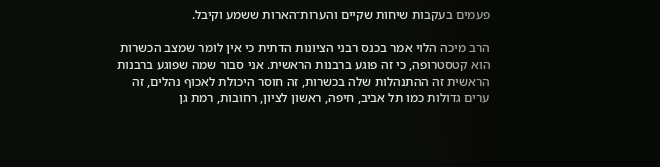פעמים בעקבות שיחות שקיים והערות־הארות ששמע וקיבל.

הרב מיכה הלוי אמר בכנס רבני הציונות הדתית כי אין לומר שמצב הכשרות הוא קטסטרופה, כי זה פוגע ברבנות הראשית. אני סבור שמה שפוגע ברבנות הראשית זה ההתנהלות שלה בכשרות, זה חוסר היכולת לאכוף נהלים, זה ערים גדולות כמו תל אביב, חיפה, ראשון לציון, רחובות, רמת גן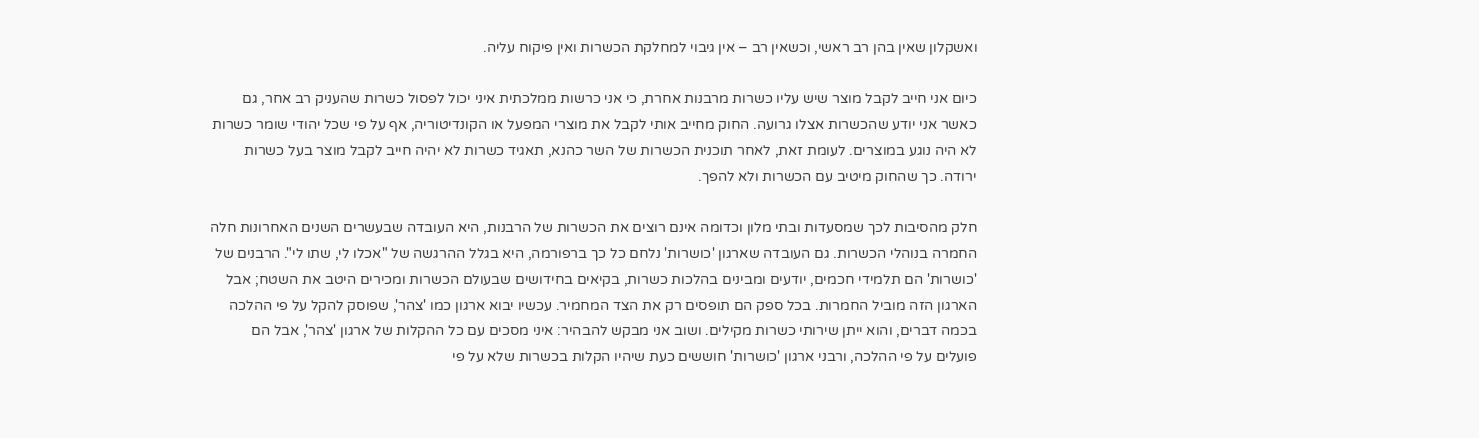ואשקלון שאין בהן רב ראשי, וכשאין רב – אין גיבוי למחלקת הכשרות ואין פיקוח עליה.

כיום אני חייב לקבל מוצר שיש עליו כשרות מרבנות אחרת, כי אני כרשות ממלכתית איני יכול לפסול כשרות שהעניק רב אחר, גם כאשר אני יודע שהכשרות אצלו גרועה. החוק מחייב אותי לקבל את מוצרי המפעל או הקונדיטוריה, אף על פי שכל יהודי שומר כשרות לא היה נוגע במוצרים. לעומת זאת, לאחר תוכנית הכשרות של השר כהנא, תאגיד כשרות לא יהיה חייב לקבל מוצר בעל כשרות ירודה. כך שהחוק מיטיב עם הכשרות ולא להפך.

חלק מהסיבות לכך שמסעדות ובתי מלון וכדומה אינם רוצים את הכשרות של הרבנות, היא העובדה שבעשרים השנים האחרונות חלה החמרה בנוהלי הכשרות. גם העובדה שארגון 'כושרות' נלחם כל כך ברפורמה, היא בגלל ההרגשה של "אכלו לי, שתו לי". הרבנים של 'כושרות' הם תלמידי חכמים, יודעים ומבינים בהלכות כשרות, בקיאים בחידושים שבעולם הכשרות ומכירים היטב את השטח; אבל הארגון הזה מוביל החמרות. בכל ספק הם תופסים רק את הצד המחמיר. עכשיו יבוא ארגון כמו 'צהר', שפוסק להקל על פי ההלכה בכמה דברים, והוא ייתן שירותי כשרות מקילים. ושוב אני מבקש להבהיר: איני מסכים עם כל ההקלות של ארגון 'צהר', אבל הם פועלים על פי ההלכה, ורבני ארגון 'כושרות' חוששים כעת שיהיו הקלות בכשרות שלא על פי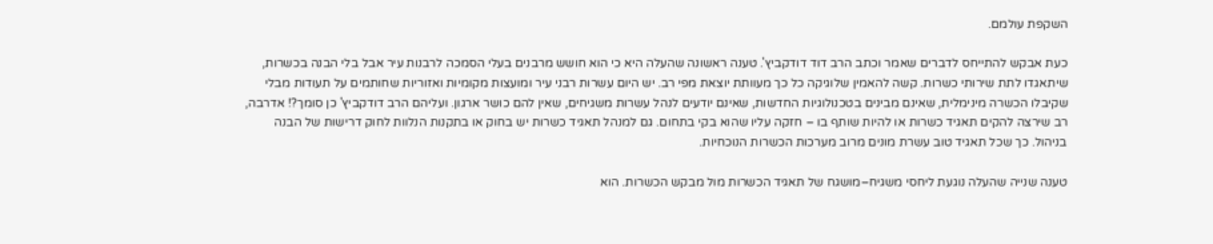השקפת עולמם.

כעת אבקש להתייחס לדברים שאמר וכתב הרב דוד דודקביץ'. טענה ראשונה שהעלה היא כי הוא חושש מרבנים בעלי הסמכה לרבנות עיר אבל בלי הבנה בכשרות, שיתאגדו לתת שירותי כשרות. קשה להאמין שלוגיקה כל כך מעוותת יוצאת מפי רב. יש היום עשרות רבני עיר ומועצות מקומיות ואזוריות שחותמים על תעודות מבלי שקיבלו הכשרה מינימלית, שאינם מבינים בטכנולוגיות החדשות, שאינם יודעים לנהל עשרות משגיחים, שאין להם כושר ארגון. ועליהם הרב דודקביץ' כן סומך?! אדרבה, רב שירצה להקים תאגיד כשרות או להיות שותף בו – חזקה עליו שהוא בקי בתחום. גם למנהל תאגיד כשרות יש בחוק או בתקנות הנלוות לחוק דרישות של הבנה בניהול. כך שכל תאגיד טוב עשרת מונים מרוב מערכות הכשרות הנוכחיות.

טענה שנייה שהעלה נוגעת ליחסי משגיח–מושגח של תאגיד הכשרות מול מבקש הכשרות. הוא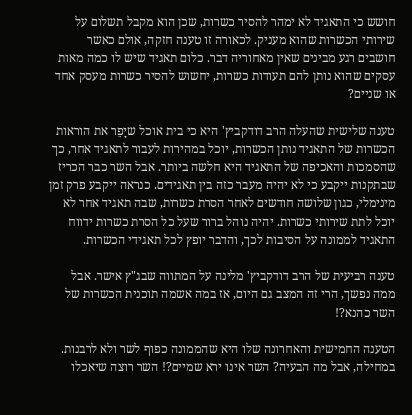חושש כי התאגיד לא ימהר להסיר כשרות, שכן הוא מקבל תשלום על שירותי הכשרות שהוא מעניק. לכאורה זו טענה חזקה, אולם כאשר חושבים רגע מבינים שאין מאחוריה דבר. כלום תאגיד שיש לו כמה מאות עסקים שהוא נותן להם תעודות כשרות, יחשוש להסיר כשרות מעסק אחד או שניים?

טענה שלישית שהעלה הרב דודקביץ' היא כי בית אוכל שיָפֵר את הוראות הכשרות של התאגיד נותן הכשרות, יוכל במהירות לעבור לתאגיד אחר, כך שהסמכות והאכיפה של התאגיד היא חלשה ביותר. אבל השר כבר הכריז שבתקנות ייקבע כי לא יהיה מעבר כזה בין תאגידים. כנראה ייקבע פרק זמן מינימלי, כגון שלושה חודשים לאחר הסרת כשרות, שבה תאגיד אחר לא יוכל לתת שירותי כשרות. יהיה נוהל ברור שעל כל הסרת כשרות ידווח התאגיד לממונה על הסיבות לכך, והדבר יופץ לכל תאגידי הכשרות.

טענה רביעית של הרב דודקביץ' מלינה על המתווה שבג"ץ אישר. אבל ממה נפשך, הרי זה המצב גם היום, אז במה אשמה תוכנית הכשרות של השר כהנא?!

הטענה החמישית והאחרונה שלו היא שהממונה כפוף לשר ולא לרבנות. במחילה, אבל מה הבעיה? השר אינו ירא שמיים?! השר רוצה שיאכלו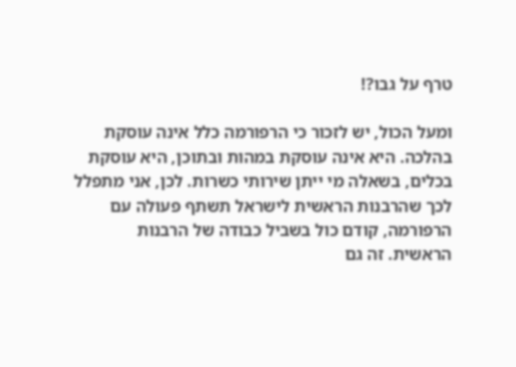טרף על גבו?!

ומעל הכול, יש לזכור כי הרפורמה כלל אינה עוסקת בהלכה. היא אינה עוסקת במהות ובתוכן, היא עוסקת בכלים, בשאלה מי ייתן שירותי כשרות. לכן, אני מתפלל לכך שהרבנות הראשית לישראל תשתף פעולה עם הרפורמה, קודם כול בשביל כבודה של הרבנות הראשית. זה גם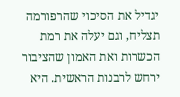יגדיל את הסיכוי שהרפורמה תצליח, וגם יעלה את רמת הכשרות ואת האמון שהציבור ירחש לרבנות הראשית. היא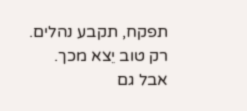תפקח, תקבע נהלים. רק טוב יֵצא מכך. אבל גם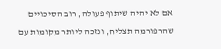אם לא יהיה שיתוף פעולה, רוב הסיכויים שהרפורמה תצליח, ונזכה ליותר מקומות עם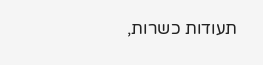תעודות כשרות,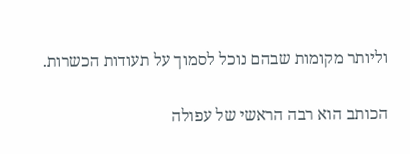וליותר מקומות שבהם נוכל לסמוך על תעודות הכשרות.

הכותב הוא רבה הראשי של עפולה